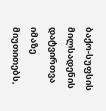ბაქო-სუფსის მილსადენის დატვირთვა იმაზე მიუთითებს,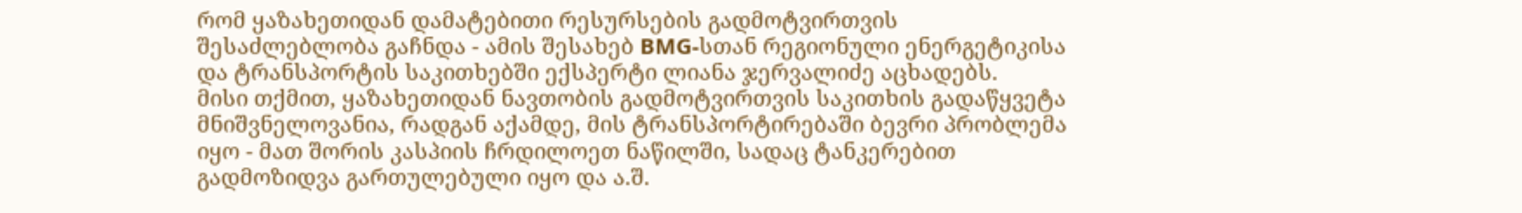რომ ყაზახეთიდან დამატებითი რესურსების გადმოტვირთვის შესაძლებლობა გაჩნდა - ამის შესახებ BMG-სთან რეგიონული ენერგეტიკისა და ტრანსპორტის საკითხებში ექსპერტი ლიანა ჯერვალიძე აცხადებს.
მისი თქმით, ყაზახეთიდან ნავთობის გადმოტვირთვის საკითხის გადაწყვეტა მნიშვნელოვანია, რადგან აქამდე, მის ტრანსპორტირებაში ბევრი პრობლემა იყო - მათ შორის კასპიის ჩრდილოეთ ნაწილში, სადაც ტანკერებით გადმოზიდვა გართულებული იყო და ა.შ.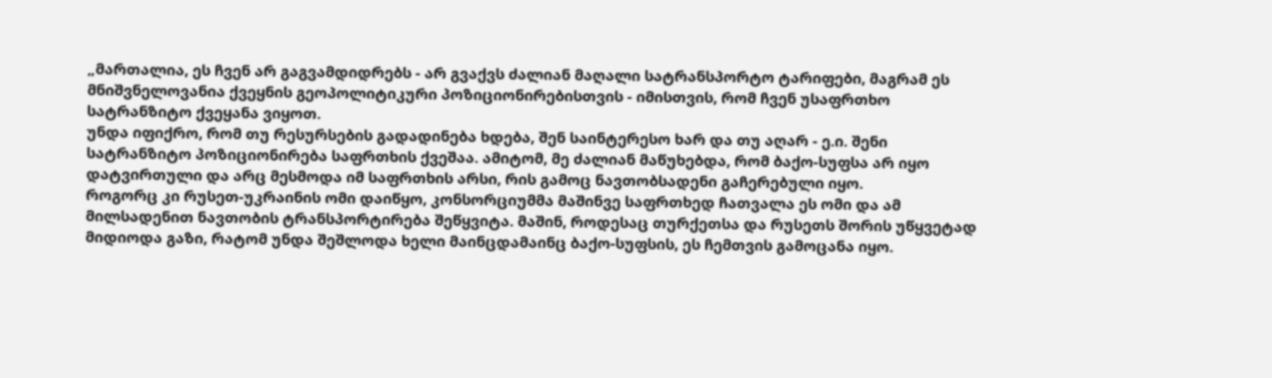„მართალია, ეს ჩვენ არ გაგვამდიდრებს - არ გვაქვს ძალიან მაღალი სატრანსპორტო ტარიფები, მაგრამ ეს მნიშვნელოვანია ქვეყნის გეოპოლიტიკური პოზიციონირებისთვის - იმისთვის, რომ ჩვენ უსაფრთხო სატრანზიტო ქვეყანა ვიყოთ.
უნდა იფიქრო, რომ თუ რესურსების გადადინება ხდება, შენ საინტერესო ხარ და თუ აღარ - ე.ი. შენი სატრანზიტო პოზიციონირება საფრთხის ქვეშაა. ამიტომ, მე ძალიან მაწუხებდა, რომ ბაქო-სუფსა არ იყო დატვირთული და არც მესმოდა იმ საფრთხის არსი, რის გამოც ნავთობსადენი გაჩერებული იყო.
როგორც კი რუსეთ-უკრაინის ომი დაიწყო, კონსორციუმმა მაშინვე საფრთხედ ჩათვალა ეს ომი და ამ მილსადენით ნავთობის ტრანსპორტირება შეწყვიტა. მაშინ, როდესაც თურქეთსა და რუსეთს შორის უწყვეტად მიდიოდა გაზი, რატომ უნდა შეშლოდა ხელი მაინცდამაინც ბაქო-სუფსის, ეს ჩემთვის გამოცანა იყო.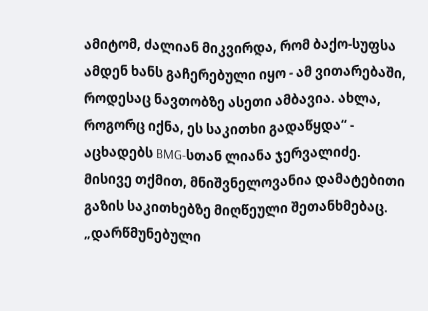ამიტომ, ძალიან მიკვირდა, რომ ბაქო-სუფსა ამდენ ხანს გაჩერებული იყო - ამ ვითარებაში, როდესაც ნავთობზე ასეთი ამბავია. ახლა, როგორც იქნა, ეს საკითხი გადაწყდა“ - აცხადებს BMG-სთან ლიანა ჯერვალიძე.
მისივე თქმით, მნიშვნელოვანია დამატებითი გაზის საკითხებზე მიღწეული შეთანხმებაც.
„დარწმუნებული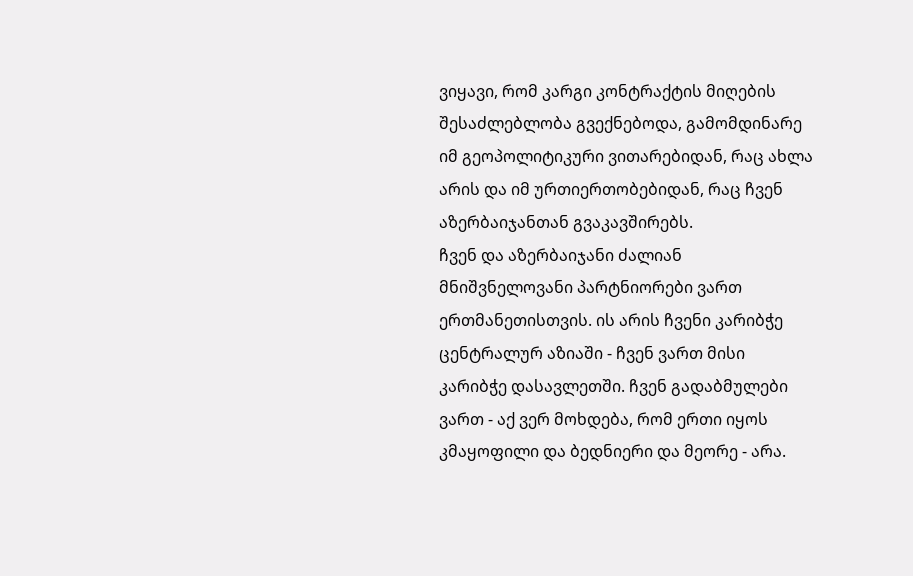ვიყავი, რომ კარგი კონტრაქტის მიღების შესაძლებლობა გვექნებოდა, გამომდინარე იმ გეოპოლიტიკური ვითარებიდან, რაც ახლა არის და იმ ურთიერთობებიდან, რაც ჩვენ აზერბაიჯანთან გვაკავშირებს.
ჩვენ და აზერბაიჯანი ძალიან მნიშვნელოვანი პარტნიორები ვართ ერთმანეთისთვის. ის არის ჩვენი კარიბჭე ცენტრალურ აზიაში - ჩვენ ვართ მისი კარიბჭე დასავლეთში. ჩვენ გადაბმულები ვართ - აქ ვერ მოხდება, რომ ერთი იყოს კმაყოფილი და ბედნიერი და მეორე - არა.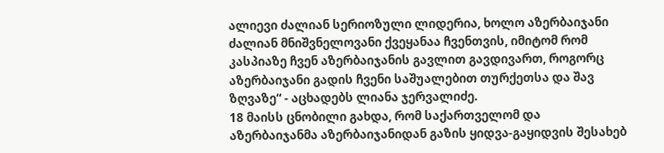ალიევი ძალიან სერიოზული ლიდერია, ხოლო აზერბაიჯანი ძალიან მნიშვნელოვანი ქვეყანაა ჩვენთვის, იმიტომ რომ კასპიაზე ჩვენ აზერბაიჯანის გავლით გავდივართ, როგორც აზერბაიჯანი გადის ჩვენი საშუალებით თურქეთსა და შავ ზღვაზე“ - აცხადებს ლიანა ჯერვალიძე.
18 მაისს ცნობილი გახდა, რომ საქართველომ და აზერბაიჯანმა აზერბაიჯანიდან გაზის ყიდვა-გაყიდვის შესახებ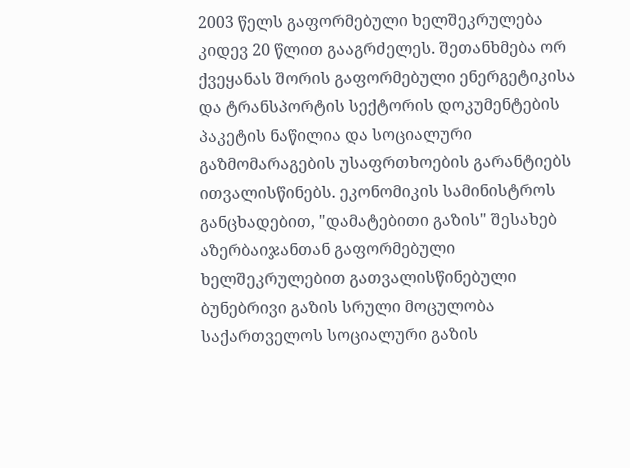2003 წელს გაფორმებული ხელშეკრულება კიდევ 20 წლით გააგრძელეს. შეთანხმება ორ ქვეყანას შორის გაფორმებული ენერგეტიკისა და ტრანსპორტის სექტორის დოკუმენტების პაკეტის ნაწილია და სოციალური გაზმომარაგების უსაფრთხოების გარანტიებს ითვალისწინებს. ეკონომიკის სამინისტროს განცხადებით, "დამატებითი გაზის" შესახებ აზერბაიჯანთან გაფორმებული ხელშეკრულებით გათვალისწინებული ბუნებრივი გაზის სრული მოცულობა საქართველოს სოციალური გაზის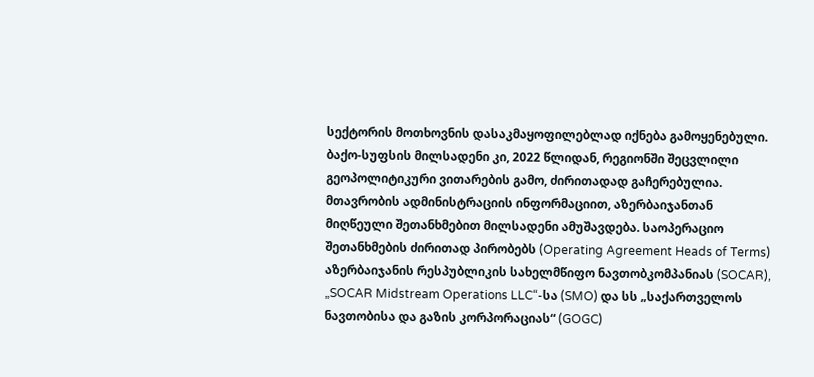სექტორის მოთხოვნის დასაკმაყოფილებლად იქნება გამოყენებული.
ბაქო-სუფსის მილსადენი კი, 2022 წლიდან, რეგიონში შეცვლილი გეოპოლიტიკური ვითარების გამო, ძირითადად გაჩერებულია. მთავრობის ადმინისტრაციის ინფორმაციით, აზერბაიჯანთან მიღწეული შეთანხმებით მილსადენი ამუშავდება. საოპერაციო შეთანხმების ძირითად პირობებს (Operating Agreement Heads of Terms) აზერბაიჯანის რესპუბლიკის სახელმწიფო ნავთობკომპანიას (SOCAR), „SOCAR Midstream Operations LLC“-სა (SMO) და სს „საქართველოს ნავთობისა და გაზის კორპორაციას“ (GOGC)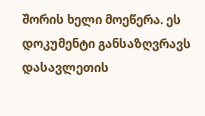შორის ხელი მოეწერა. ეს დოკუმენტი განსაზღვრავს დასავლეთის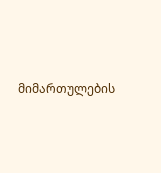მიმართულების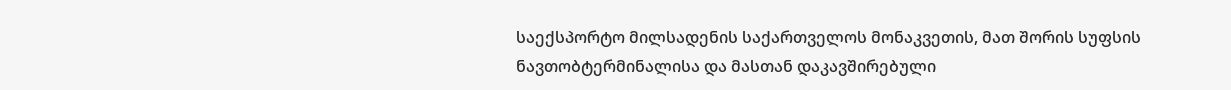საექსპორტო მილსადენის საქართველოს მონაკვეთის, მათ შორის სუფსის ნავთობტერმინალისა და მასთან დაკავშირებული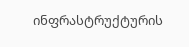ინფრასტრუქტურის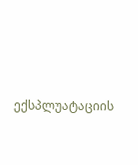ექსპლუატაციის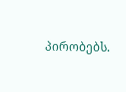პირობებს.